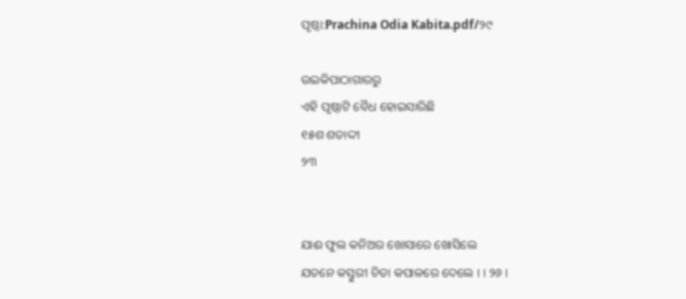ପୃଷ୍ଠା:Prachina Odia Kabita.pdf/୨୯

ଉଇକିପାଠାଗାର‌ରୁ
ଏହି ପୃଷ୍ଠାଟି ବୈଧ ହୋଇସାରିଛି
୧୫ଶ ଶତାଦ୍ଦୀ
୨୩


ଯାଈ ଫୁଲ କନିଅର ଖୋସାରେ ଖୋସିଲେ
ଯତନେ କସ୍ତୁରୀ ଚିତା କପାଳରେ ଦେଲେ । । ୨୬ ।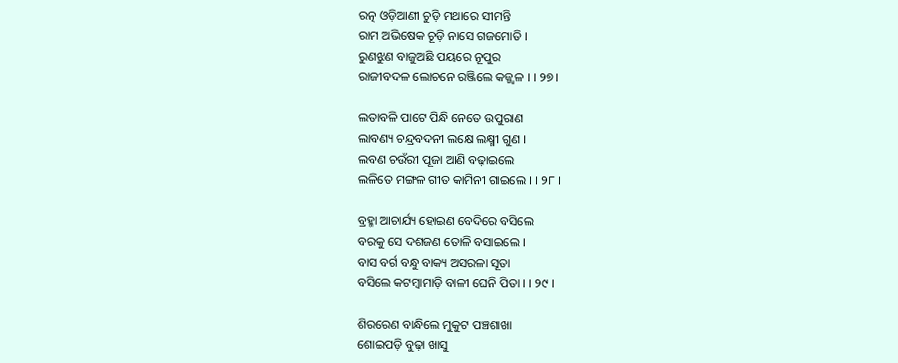ରତ୍ନ ଓଡ଼ିଆଣୀ ଚୁଡ଼ି ମଥାରେ ସୀମନ୍ତି
ରାମ ଅଭିଷେକ ଚୂଡ଼ି ନାସେ ଗଜମୋତି ।
ରୁଣଝୁଣ ବାଜୁଅଛି ପୟରେ ନୂପୁର
ରାଜୀବଦଳ ଲୋଚନେ ରଞ୍ଜିଲେ କଜ୍ଜ୍ୱଳ । । ୨୭ ।

ଲତାବଳି ପାଟେ ପିନ୍ଧି ନେତେ ଉପୁରାଣ
ଲାବଣ୍ୟ ଚନ୍ଦ୍ରବଦନୀ ଲକ୍ଷେ ଲକ୍ଷ୍ମୀ ଗୁଣ ।
ଲବଣ ଚଉଁରୀ ପୂଜା ଆଣି ବଢ଼ାଇଲେ
ଲଳିତେ ମଙ୍ଗଳ ଗୀତ କାମିନୀ ଗାଇଲେ । । ୨୮ ।

ବ୍ରହ୍ମା ଆଚାର୍ଯ୍ୟ ହୋଇଣ ବେଦିରେ ବସିଲେ
ବରକୁ ସେ ଦଶଜଣ ତୋଳି ବସାଇଲେ ।
ବାସ ବର୍ଗ ବନ୍ଧୁ ବାକ୍ୟ ଅସରଳା ସୂତା
ବସିଲେ କଟମ୍ବାମାଡ଼ି ବାଳୀ ଘେନି ପିତା । । ୨୯ ।

ଶିରରେଣ ବାନ୍ଧିଲେ ମୁକୁଟ ପଞ୍ଚଶାଖା
ଶୋଇପଡ଼ି ବୁଢ଼ା ଖାସୁ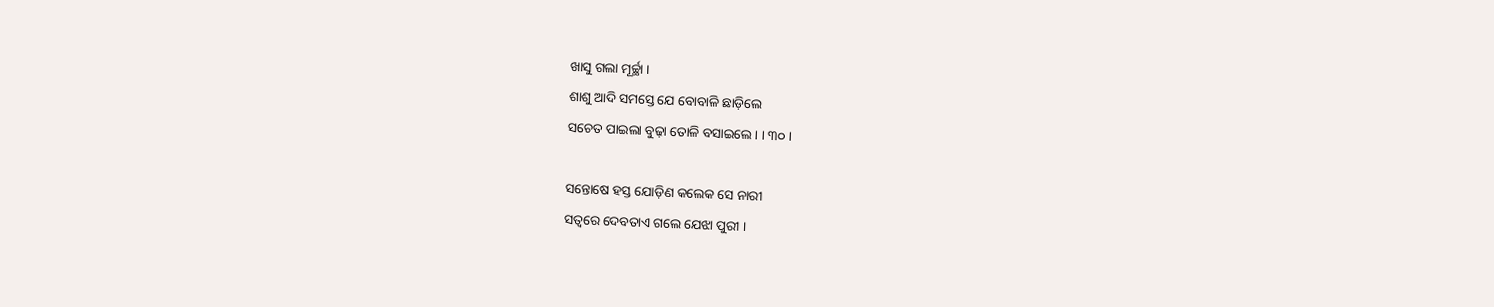ଖାସୁ ଗଲା ମୂର୍ଚ୍ଛା ।
ଶାଶୁ ଆଦି ସମସ୍ତେ ଯେ ବୋବାଳି ଛାଡ଼ିଲେ
ସଚେତ ପାଇଲା ବୁଢ଼ା ତୋଳି ବସାଇଲେ । । ୩୦ ।

ସନ୍ତୋଷେ ହସ୍ତ ଯୋଡ଼ିଣ କଲେକ ସେ ନାରୀ
ସତ୍ୱରେ ଦେବତାଏ ଗଲେ ଯେଝା ପୁରୀ ।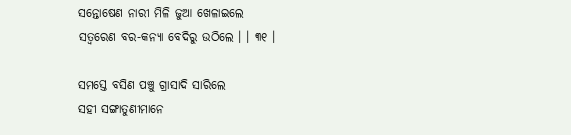ସନ୍ତୋଷେଣ ନାରୀ ମିଳି ଜୁଆ ଖେଳାଇଲେ
ସତ୍ୱରେଣ ବର-କନ୍ୟା ବେଦିରୁ ଉଠିଲେ । । ୩୧ ।

ସମସ୍ତେ ବସିଣ ପଞ୍ଚୁ ଗ୍ରାସାଦି ସାରିଲେ
ସ‌ହୀ ସଙ୍ଗାତୁଣୀମାନେ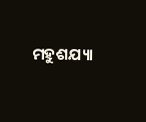ମହୁଶ‌ଯ୍ୟା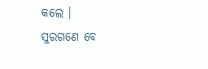କଲେ ।
ସୁରଗଣେ ବେ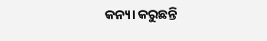କନ୍ୟା କରୁଛନ୍ତି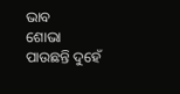ଭାବ
ଶୋଭା ପାଉଛନ୍ତି ଦୁହେଁ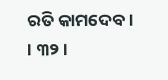ରତି କାମଦେବ । । ୩୨ ।